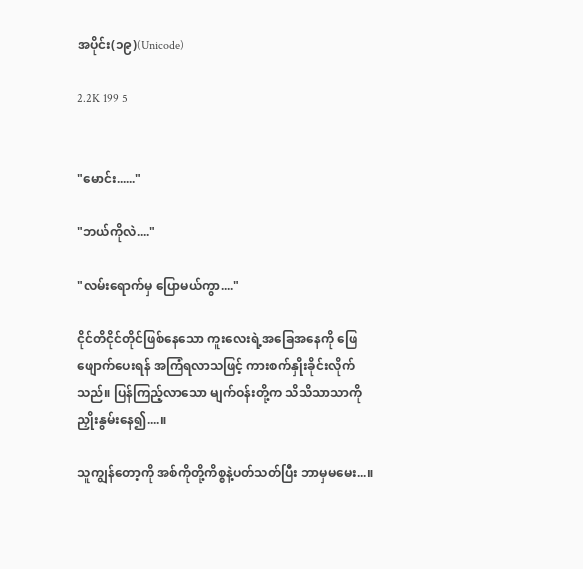အပိုင်း(၁၉)(Unicode)

2.2K 199 5


"မောင်း......"

"ဘယ်ကိုလဲ...."

"လမ်းရောက်မှ ပြောမယ်ကွာ...."

ငိုင်တိငိုင်တိုင်ဖြစ်နေသော ကူးလေးရဲ့အခြေအနေကို ဖြေဖျောက်ပေးရန် အကြံရလာသဖြင့် ကားစက်နှိုးခိုင်းလိုက်သည်။ ပြန်ကြည့်လာသော မျက်ဝန်းတို့က သိသိသာသာကိုညှိုးနွမ်းနေ၍....။

သူကျွန်တော့ကို အစ်ကိုတို့ကိစ္စနဲ့ပတ်သတ်ပြီး ဘာမှမမေး...။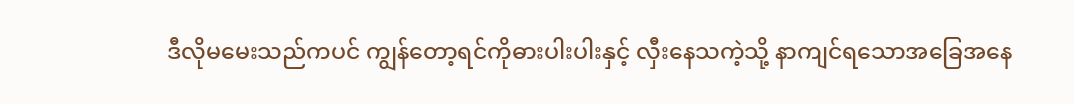ဒီလိုမမေးသည်ကပင် ကျွန်တော့ရင်ကိုဓားပါးပါးနှင့် လှီးနေသကဲ့သို့ နာကျင်ရသောအခြေအနေ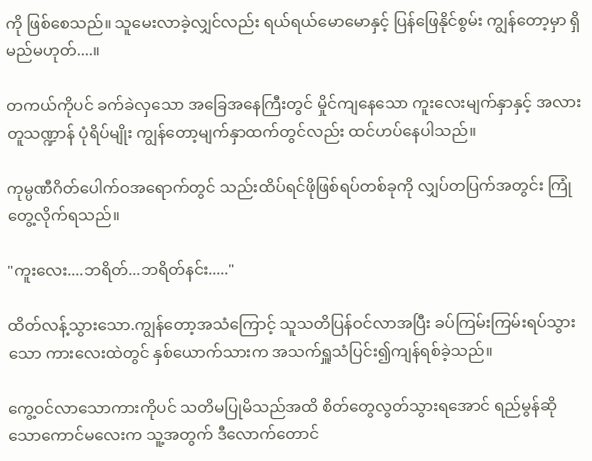ကို ဖြစ်စေသည်။ သူမေးလာခဲ့လျှင်လည်း ရယ်ရယ်မောမောနှင့် ပြန်ဖြေနိုင်စွမ်း ကျွန်တော့မှာ ရှိမည်မဟုတ်....။

တကယ်ကိုပင် ခက်ခဲလှသော အခြေအနေကြီးတွင် မှိုင်ကျနေသော ကူးလေးမျက်နှာနှင့် အလားတူသဏ္ဍာန် ပုံရိပ်မျိုး ကျွန်တော့မျက်နှာထက်တွင်လည်း ထင်ဟပ်နေပါသည်။

ကုမ္ပဏီဂိတ်ပေါက်ဝအရောက်တွင် သည်းထိပ်ရင်ဖိုဖြစ်ရပ်တစ်ခုကို လျှပ်တပြက်အတွင်း ကြုံတွေ့လိုက်ရသည်။

"ကူးလေး....ဘရိတ်...ဘရိတ်နင်း....."

ထိတ်လန့်သွားသော.ကျွန်တော့အသံကြောင့် သူသတိပြန်ဝင်လာအပြီး ခပ်ကြမ်းကြမ်းရပ်သွားသော ကားလေးထဲတွင် နှစ်ယောက်သားက အသက်ရှူသံပြင်း၍ကျန်ရစ်ခဲ့သည်။

ကွေ့ဝင်လာသောကားကိုပင် သတိမပြုမိသည်အထိ စိတ်တွေလွတ်သွားရအောင် ရည်မွန်ဆိုသောကောင်မလေးက သူ့အတွက် ဒီလောက်တောင်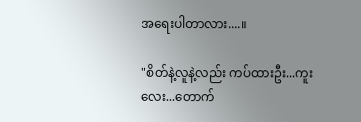အရေးပါတာလား....။

"စိတ်နဲ့လူနဲ့လည်း ကပ်ထားဦး...ကူးလေး...တောက်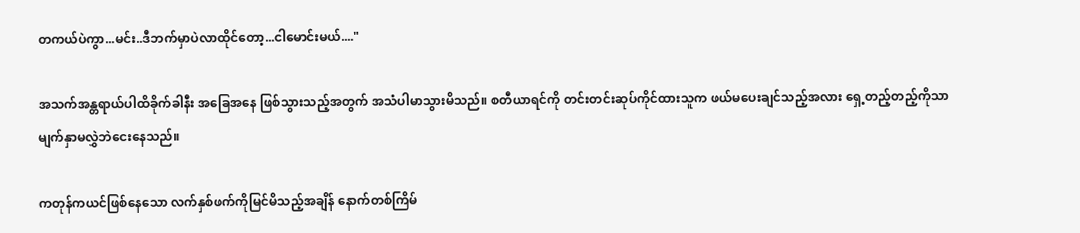တကယ်ပဲကွာ...မင်း..ဒီဘက်မှာပဲလာထိုင်တော့...ငါမောင်းမယ်...."

အသက်အန္တရာယ်ပါထိခိုက်ခါနီး အခြေအနေ ဖြစ်သွားသည့်အတွက် အသံပါမာသွားမိသည်။ စတီယာရင်ကို တင်းတင်းဆုပ်ကိုင်ထားသူက ဖယ်မပေးချင်သည့်အလား ရှေ့တည့်တည့်ကိုသာ မျက်နှာမလွှဲဘဲငေးနေသည်။

ကတုန်ကယင်ဖြစ်နေသော လက်နှစ်ဖက်ကိုမြင်မိသည့်အချိန် နောက်တစ်ကြိမ်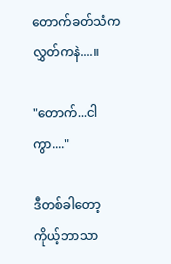တောက်ခတ်သံကလွှတ်ကနဲ....။

"တောက်...ငါကွာ...."

ဒီတစ်ခါတော့ ကိုယ့်ဘာသာ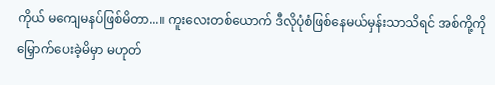ကိုယ် မကျေမနပ်ဖြစ်မိတာ...။ ကူးလေးတစ်ယောက် ဒီလိုပုံစံဖြစ်နေမယ်မှန်းသာသိရင် အစ်ကို့ကို မြှောက်ပေးခဲ့မိမှာ မဟုတ်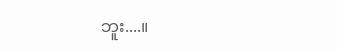ဘူး....။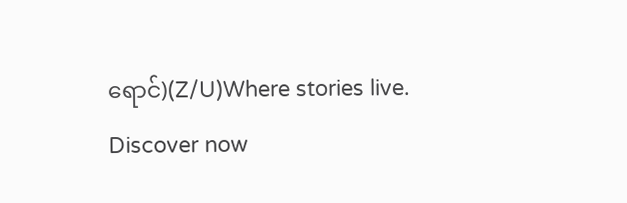ရောင်)(Z/U)Where stories live. Discover now